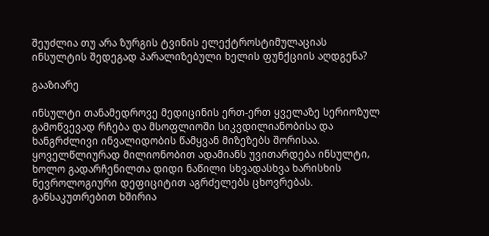შეუძლია თუ არა ზურგის ტვინის ელექტროსტიმულაციას ინსულტის შედეგად პარალიზებული ხელის ფუნქციის აღდგენა?

გააზიარე

ინსულტი თანამედროვე მედიცინის ერთ-ერთ ყველაზე სერიოზულ გამოწვევად რჩება და მსოფლიოში სიკვდილიანობისა და ხანგრძლივი ინვალიდობის წამყვან მიზეზებს შორისაა. ყოველწლიურად მილიონობით ადამიანს უვითარდება ინსულტი, ხოლო გადარჩენილთა დიდი ნაწილი სხვადასხვა ხარისხის ნევროლოგიური დეფიციტით აგრძელებს ცხოვრებას. განსაკუთრებით ხშირია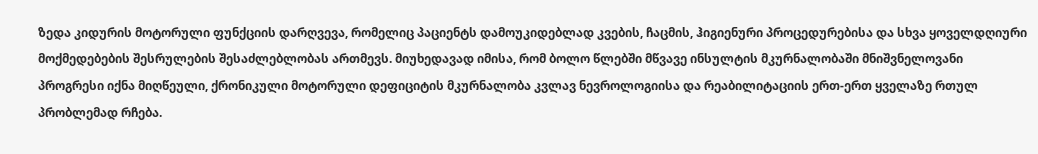ზედა კიდურის მოტორული ფუნქციის დარღვევა, რომელიც პაციენტს დამოუკიდებლად კვების, ჩაცმის, ჰიგიენური პროცედურებისა და სხვა ყოველდღიური მოქმედებების შესრულების შესაძლებლობას ართმევს. მიუხედავად იმისა, რომ ბოლო წლებში მწვავე ინსულტის მკურნალობაში მნიშვნელოვანი პროგრესი იქნა მიღწეული, ქრონიკული მოტორული დეფიციტის მკურნალობა კვლავ ნევროლოგიისა და რეაბილიტაციის ერთ-ერთ ყველაზე რთულ პრობლემად რჩება.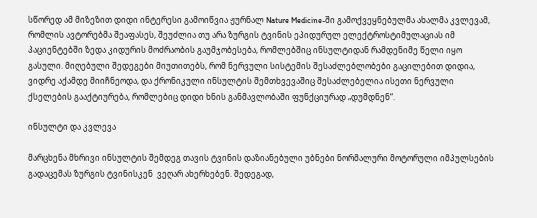სწორედ ამ მიზეზით დიდი ინტერესი გამოიწვია ჟურნალ Nature Medicine-ში გამოქვეყნებულმა ახალმა კვლევამ, რომლის ავტორებმა შეაფასეს, შეუძლია თუ არა ზურგის ტვინის ეპიდურულ ელექტროსტიმულაციას იმ პაციენტებში ზედა კიდურის მოძრაობის გაუმჯობესება, რომლებშიც ინსულტიდან რამდენიმე წელი იყო გასული. მიღებული შედეგები მიუთითებს, რომ ნერვული სისტემის შესაძლებლობები გაცილებით დიდია, ვიდრე აქამდე მიიჩნეოდა, და ქრონიკული ინსულტის შემთხვევაშიც შესაძლებელია ისეთი ნერვული ქსელების გააქტიურება, რომლებიც დიდი ხნის განმავლობაში ფუნქციურად „დუმდნენ“.

ინსულტი და კვლევა

მარცხენა მხრივი ინსულტის შემდეგ თავის ტვინის დაზიანებული უბნები ნორმალური მოტორული იმპულსების გადაცემას ზურგის ტვინისკენ  ვეღარ ახერხებენ. შედეგად,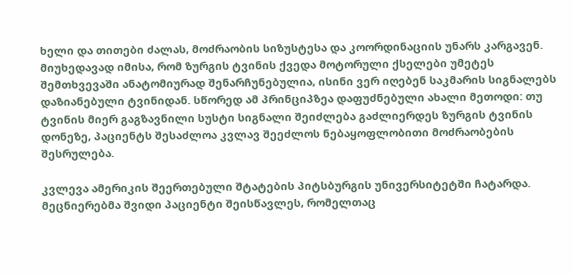ხელი და თითები ძალას, მოძრაობის სიზუსტესა და კოორდინაციის უნარს კარგავენ. მიუხედავად იმისა, რომ ზურგის ტვინის ქვედა მოტორული ქსელები უმეტეს შემთხვევაში ანატომიურად შენარჩუნებულია, ისინი ვერ იღებენ საკმარის სიგნალებს დაზიანებული ტვინიდან. სწორედ ამ პრინციპზეა დაფუძნებული ახალი მეთოდი: თუ ტვინის მიერ გაგზავნილი სუსტი სიგნალი შეიძლება გაძლიერდეს ზურგის ტვინის დონეზე, პაციენტს შესაძლოა კვლავ შეეძლოს ნებაყოფლობითი მოძრაობების შესრულება.

კვლევა ამერიკის შეერთებული შტატების პიტსბურგის უნივერსიტეტში ჩატარდა. მეცნიერებმა შვიდი პაციენტი შეისწავლეს, რომელთაც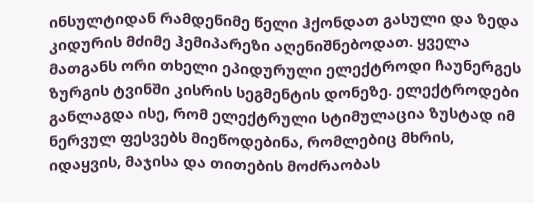ინსულტიდან რამდენიმე წელი ჰქონდათ გასული და ზედა კიდურის მძიმე ჰემიპარეზი აღენიშნებოდათ. ყველა მათგანს ორი თხელი ეპიდურული ელექტროდი ჩაუნერგეს ზურგის ტვინში კისრის სეგმენტის დონეზე. ელექტროდები განლაგდა ისე, რომ ელექტრული სტიმულაცია ზუსტად იმ ნერვულ ფესვებს მიეწოდებინა, რომლებიც მხრის, იდაყვის, მაჯისა და თითების მოძრაობას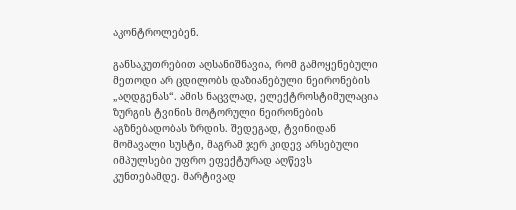აკონტროლებენ.

განსაკუთრებით აღსანიშნავია, რომ გამოყენებული მეთოდი არ ცდილობს დაზიანებული ნეირონების „აღდგენას“. ამის ნაცვლად, ელექტროსტიმულაცია ზურგის ტვინის მოტორული ნეირონების აგზნებადობას ზრდის. შედეგად, ტვინიდან მომავალი სუსტი, მაგრამ ჯერ კიდევ არსებული იმპულსები უფრო ეფექტურად აღწევს კუნთებამდე. მარტივად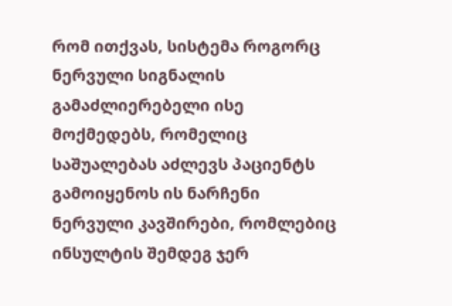რომ ითქვას, სისტემა როგორც ნერვული სიგნალის გამაძლიერებელი ისე მოქმედებს, რომელიც საშუალებას აძლევს პაციენტს გამოიყენოს ის ნარჩენი ნერვული კავშირები, რომლებიც ინსულტის შემდეგ ჯერ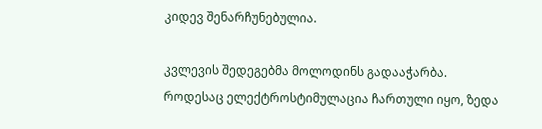კიდევ შენარჩუნებულია.

კვლევის შედეგებმა მოლოდინს გადააჭარბა. როდესაც ელექტროსტიმულაცია ჩართული იყო, ზედა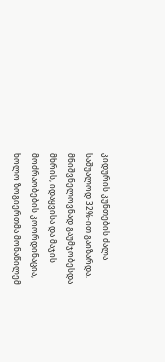კიდურის კუნთების ძალა საშუალოდ 32%-ით გაიზარდა. მნიშვნელოვნად გაუმჯობესდა მხრის, იდაყვისა და მაჯის მოძრაობების კოორდინაცია, ხოლო ზოგიერთმა მონაწილემ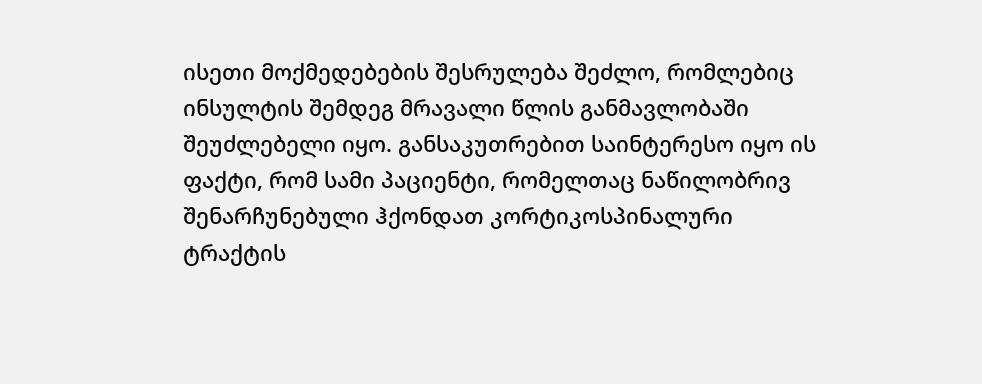ისეთი მოქმედებების შესრულება შეძლო, რომლებიც ინსულტის შემდეგ მრავალი წლის განმავლობაში შეუძლებელი იყო. განსაკუთრებით საინტერესო იყო ის ფაქტი, რომ სამი პაციენტი, რომელთაც ნაწილობრივ შენარჩუნებული ჰქონდათ კორტიკოსპინალური ტრაქტის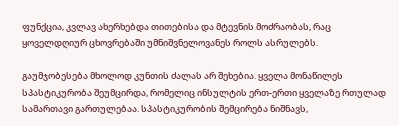ფუნქცია, კვლავ ახერხებდა თითებისა და მტევნის მოძრაობას, რაც ყოველდღიურ ცხოვრებაში უმნიშვნელოვანეს როლს ასრულებს.

გაუმჯობესება მხოლოდ კუნთის ძალას არ შეხებია. ყველა მონაწილეს სპასტიკურობა შეუმცირდა, რომელიც ინსულტის ერთ-ერთი ყველაზე რთულად სამართავი გართულებაა. სპასტიკურობის შემცირება ნიშნავს,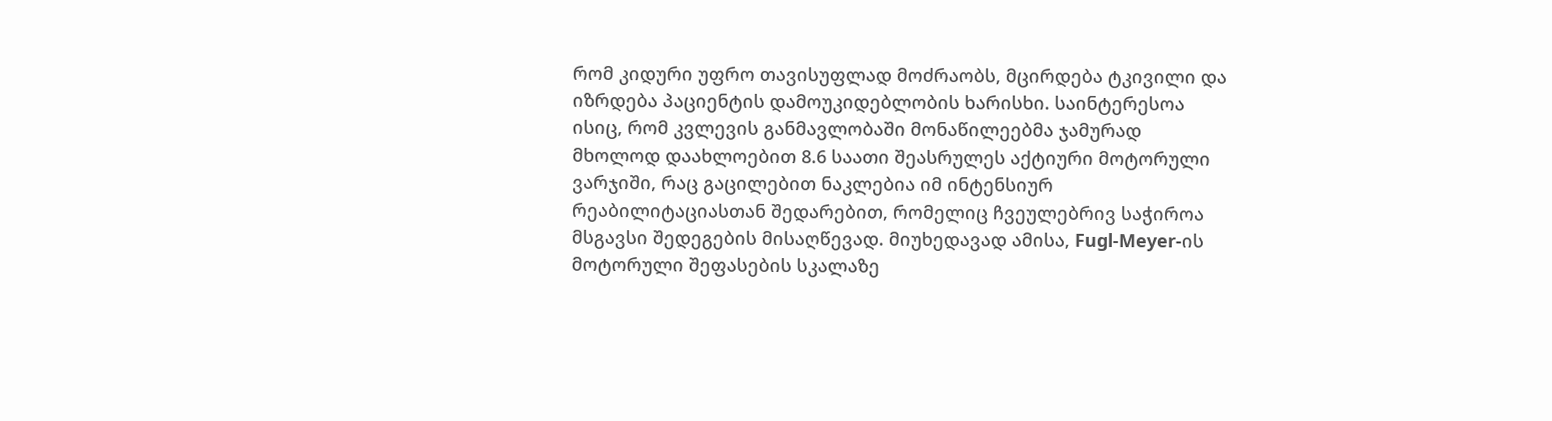რომ კიდური უფრო თავისუფლად მოძრაობს, მცირდება ტკივილი და იზრდება პაციენტის დამოუკიდებლობის ხარისხი. საინტერესოა ისიც, რომ კვლევის განმავლობაში მონაწილეებმა ჯამურად მხოლოდ დაახლოებით 8.6 საათი შეასრულეს აქტიური მოტორული ვარჯიში, რაც გაცილებით ნაკლებია იმ ინტენსიურ რეაბილიტაციასთან შედარებით, რომელიც ჩვეულებრივ საჭიროა მსგავსი შედეგების მისაღწევად. მიუხედავად ამისა, Fugl-Meyer-ის მოტორული შეფასების სკალაზე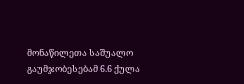მონაწილეთა საშუალო გაუმჯობესებამ 6.6 ქულა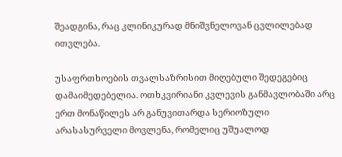შეადგინა, რაც კლინიკურად მნიშვნელოვან ცვლილებად ითვლება.

უსაფრთხოების თვალსაზრისით მიღებული შედეგებიც დამაიმედებელია. ოთხკვირიანი კვლევის განმავლობაში არც ერთ მონაწილეს არ განუვითარდა სერიოზული არასასურველი მოვლენა, რომელიც უშუალოდ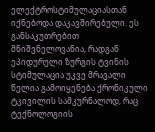ელექტროსტიმულაციასთან იქნებოდა დაკავშირებული. ეს განსაკუთრებით მნიშვნელოვანია, რადგან ეპიდურული ზურგის ტვინის სტიმულაცია უკვე მრავალი წელია გამოიყენება ქრონიკული ტკივილის სამკურნალოდ, რაც ტექნოლოგიის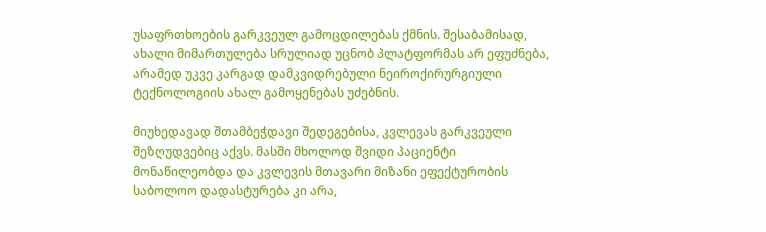უსაფრთხოების გარკვეულ გამოცდილებას ქმნის. შესაბამისად, ახალი მიმართულება სრულიად უცნობ პლატფორმას არ ეფუძნება, არამედ უკვე კარგად დამკვიდრებული ნეიროქირურგიული ტექნოლოგიის ახალ გამოყენებას უძებნის.

მიუხედავად შთამბეჭდავი შედეგებისა, კვლევას გარკვეული შეზღუდვებიც აქვს. მასში მხოლოდ შვიდი პაციენტი მონაწილეობდა და კვლევის მთავარი მიზანი ეფექტურობის საბოლოო დადასტურება კი არა,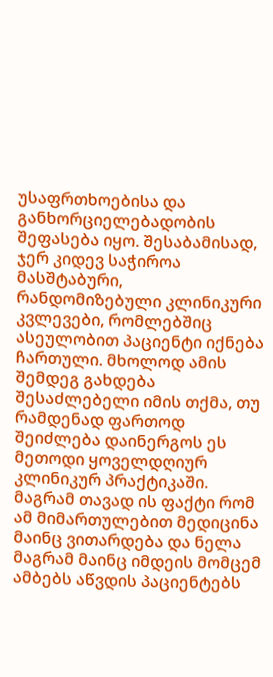უსაფრთხოებისა და განხორციელებადობის შეფასება იყო. შესაბამისად, ჯერ კიდევ საჭიროა მასშტაბური, რანდომიზებული კლინიკური კვლევები, რომლებშიც ასეულობით პაციენტი იქნება ჩართული. მხოლოდ ამის შემდეგ გახდება შესაძლებელი იმის თქმა, თუ რამდენად ფართოდ შეიძლება დაინერგოს ეს მეთოდი ყოველდღიურ კლინიკურ პრაქტიკაში. მაგრამ თავად ის ფაქტი რომ ამ მიმართულებით მედიცინა მაინც ვითარდება და ნელა მაგრამ მაინც იმდეის მომცემ ამბებს აწვდის პაციენტებს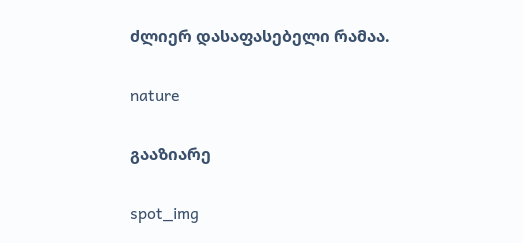ძლიერ დასაფასებელი რამაა.

nature

გააზიარე

spot_img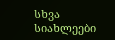სხვა სიახლეები